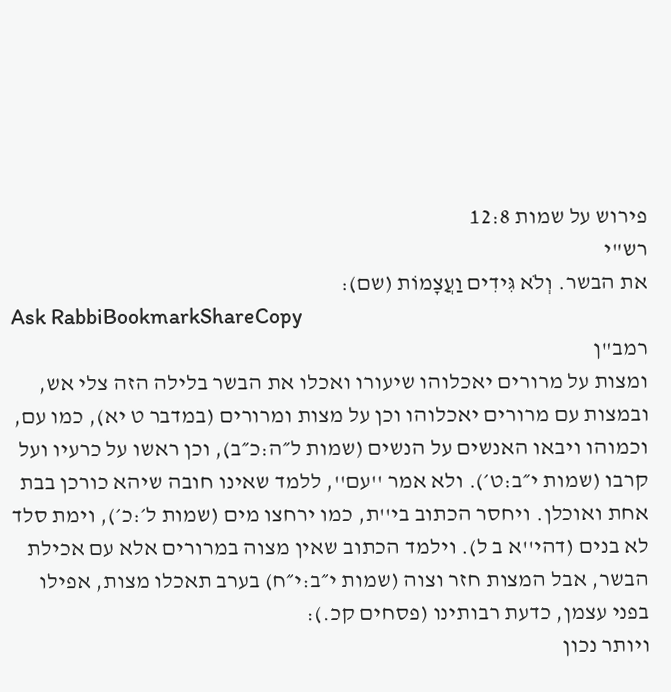פירוש על שמות 12:8
רש"י
את הבשר. וְלֹא גִּידִים וַעֲצָמוֹת (שם):
Ask RabbiBookmarkShareCopy
רמב"ן
ומצות על מרורים יאכלוהו שיעורו ואכלו את הבשר בלילה הזה צלי אש, ובמצות עם מרורים יאכלוהו וכן על מצות ומרורים (במדבר ט יא), כמו עם, וכמוהו ויבאו האנשים על הנשים (שמות ל״ה:כ״ב), וכן ראשו על כרעיו ועל קרבו (שמות י״ב:ט׳). ולא אמר ''עם'', ללמד שאינו חובה שיהא כורכן בבת אחת ואוכלן. ויחסר הכתוב בי''ת, כמו ירחצו מים (שמות ל׳:כ׳), וימת סלד לא בנים (דהי''א ב ל). וילמד הכתוב שאין מצוה במרורים אלא עם אכילת הבשר, אבל המצות חזר וצוה (שמות י״ב:י״ח) בערב תאכלו מצות, אפילו בפני עצמן, כדעת רבותינו (פסחים קכ.):
ויותר נכון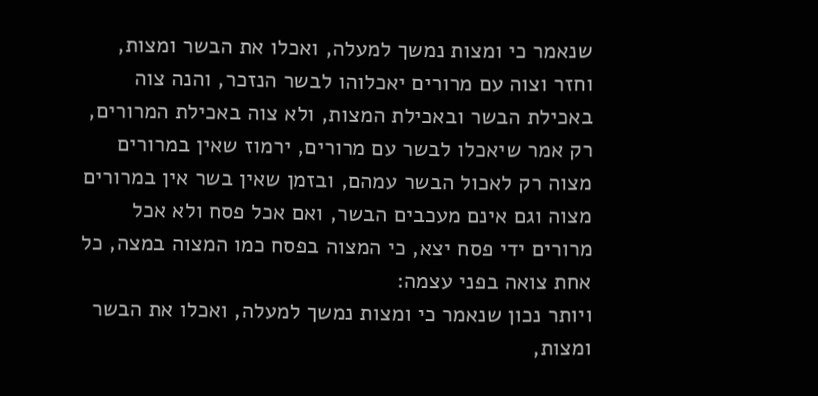שנאמר כי ומצות נמשך למעלה, ואכלו את הבשר ומצות, וחזר וצוה עם מרורים יאכלוהו לבשר הנזכר, והנה צוה באכילת הבשר ובאכילת המצות, ולא צוה באכילת המרורים, רק אמר שיאכלו לבשר עם מרורים, ירמוז שאין במרורים מצוה רק לאכול הבשר עמהם, ובזמן שאין בשר אין במרורים מצוה וגם אינם מעכבים הבשר, ואם אכל פסח ולא אכל מרורים ידי פסח יצא, כי המצוה בפסח כמו המצוה במצה, כל אחת צואה בפני עצמה:
ויותר נכון שנאמר כי ומצות נמשך למעלה, ואכלו את הבשר ומצות,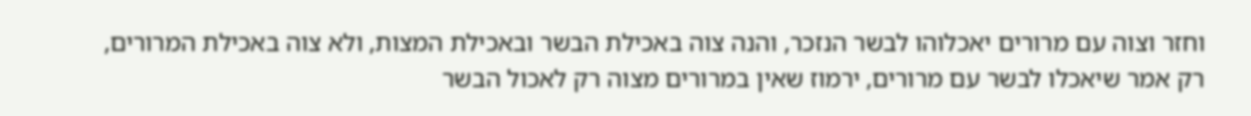וחזר וצוה עם מרורים יאכלוהו לבשר הנזכר, והנה צוה באכילת הבשר ובאכילת המצות, ולא צוה באכילת המרורים, רק אמר שיאכלו לבשר עם מרורים, ירמוז שאין במרורים מצוה רק לאכול הבשר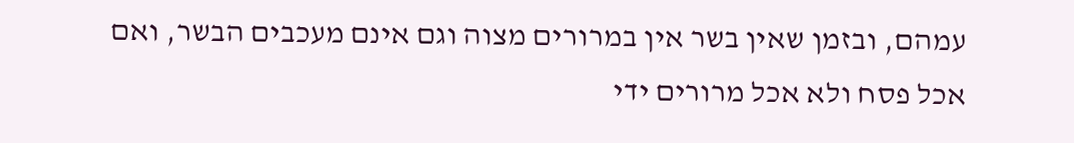עמהם, ובזמן שאין בשר אין במרורים מצוה וגם אינם מעכבים הבשר, ואם אכל פסח ולא אכל מרורים ידי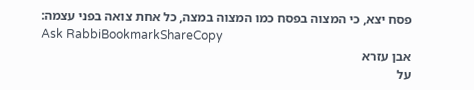פסח יצא, כי המצוה בפסח כמו המצוה במצה, כל אחת צואה בפני עצמה:
Ask RabbiBookmarkShareCopy
אבן עזרא
על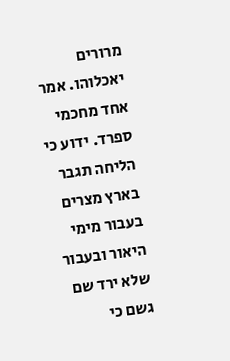מרורים יאכלוהו. אמר אחד מחכמי ספרד. ידוע כי הליחה תגבר בארץ מצרים בעבור מימי היאור ובעבור שלא ירד שם גשם כי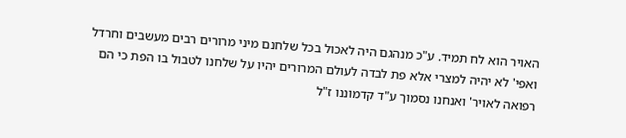האויר הוא לח תמיד. ע"כ מנהגם היה לאכול בכל שלחנם מיני מרורים רבים מעשבים וחרדל ואפי' לא יהיה למצרי אלא פת לבדה לעולם המרורים יהיו על שלחנו לטבול בו הפת כי הם רפואה לאויר' ואנחנו נסמוך ע"ד קדמוננו ז"ל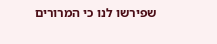שפירשו לנו כי המרורים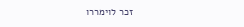זכר לוימררו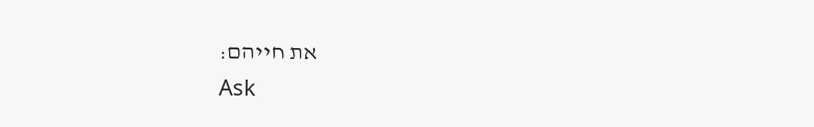את חייהם:
Ask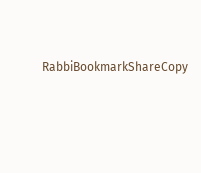RabbiBookmarkShareCopy